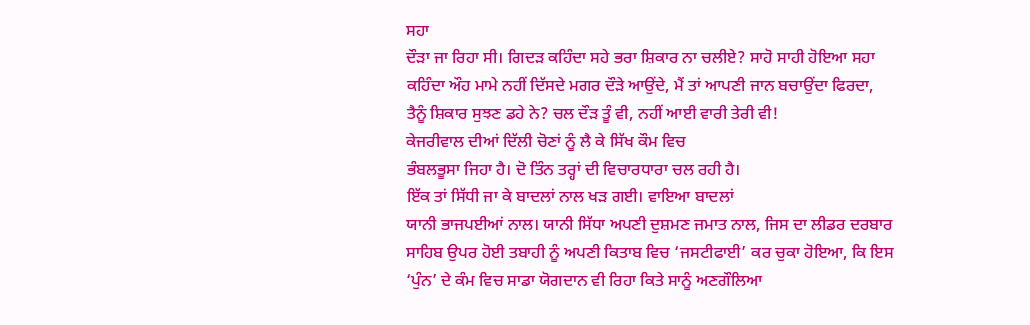ਸਹਾ
ਦੌੜਾ ਜਾ ਰਿਹਾ ਸੀ। ਗਿਦੜ ਕਹਿੰਦਾ ਸਹੇ ਭਰਾ ਸ਼ਿਕਾਰ ਨਾ ਚਲੀਏ? ਸਾਹੋ ਸਾਹੀ ਹੋਇਆ ਸਹਾ
ਕਹਿੰਦਾ ਔਹ ਮਾਮੇ ਨਹੀਂ ਦਿੱਸਦੇ ਮਗਰ ਦੌੜੇ ਆਉਂਦੇ, ਮੈਂ ਤਾਂ ਆਪਣੀ ਜਾਨ ਬਚਾਉਂਦਾ ਫਿਰਦਾ,
ਤੈਨੂੰ ਸ਼ਿਕਾਰ ਸੁਝਣ ਡਹੇ ਨੇ? ਚਲ ਦੌੜ ਤੂੰ ਵੀ, ਨਹੀਂ ਆਈ ਵਾਰੀ ਤੇਰੀ ਵੀ!
ਕੇਜਰੀਵਾਲ ਦੀਆਂ ਦਿੱਲੀ ਚੋਣਾਂ ਨੂੰ ਲੈ ਕੇ ਸਿੱਖ ਕੌਮ ਵਿਚ
ਭੰਬਲਭੂਸਾ ਜਿਹਾ ਹੈ। ਦੋ ਤਿੰਨ ਤਰ੍ਹਾਂ ਦੀ ਵਿਚਾਰਧਾਰਾ ਚਲ ਰਹੀ ਹੈ।
ਇੱਕ ਤਾਂ ਸਿੱਧੀ ਜਾ ਕੇ ਬਾਦਲਾਂ ਨਾਲ ਖੜ ਗਈ। ਵਾਇਆ ਬਾਦਲਾਂ
ਯਾਨੀ ਭਾਜਪਈਆਂ ਨਾਲ। ਯਾਨੀ ਸਿੱਧਾ ਅਪਣੀ ਦੁਸ਼ਮਣ ਜਮਾਤ ਨਾਲ, ਜਿਸ ਦਾ ਲੀਡਰ ਦਰਬਾਰ
ਸਾਹਿਬ ਉਪਰ ਹੋਈ ਤਬਾਹੀ ਨੂੰ ਅਪਣੀ ਕਿਤਾਬ ਵਿਚ ‘ਜਸਟੀਫਾਈ’ ਕਰ ਚੁਕਾ ਹੋਇਆ, ਕਿ ਇਸ
‘ਪੁੰਨ’ ਦੇ ਕੰਮ ਵਿਚ ਸਾਡਾ ਯੋਗਦਾਨ ਵੀ ਰਿਹਾ ਕਿਤੇ ਸਾਨੂੰ ਅਣਗੌਲਿਆ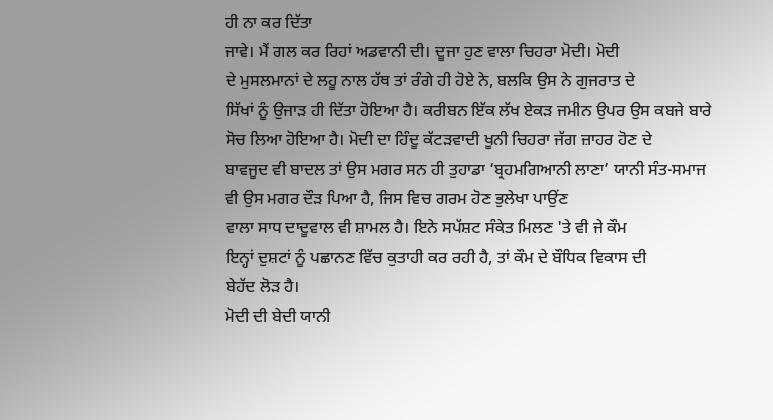ਹੀ ਨਾ ਕਰ ਦਿੱਤਾ
ਜਾਵੇ। ਮੈਂ ਗਲ ਕਰ ਰਿਹਾਂ ਅਡਵਾਨੀ ਦੀ। ਦੂਜਾ ਹੁਣ ਵਾਲਾ ਚਿਹਰਾ ਮੋਦੀ। ਮੋਦੀ
ਦੇ ਮੁਸਲਮਾਨਾਂ ਦੇ ਲਹੂ ਨਾਲ ਹੱਥ ਤਾਂ ਰੰਗੇ ਹੀ ਹੋਏ ਨੇ, ਬਲਕਿ ਉਸ ਨੇ ਗੁਜਰਾਤ ਦੇ
ਸਿੱਖਾਂ ਨੂੰ ਉਜਾੜ ਹੀ ਦਿੱਤਾ ਹੋਇਆ ਹੈ। ਕਰੀਬਨ ਇੱਕ ਲੱਖ ਏਕੜ ਜਮੀਨ ਉਪਰ ਉਸ ਕਬਜੇ ਬਾਰੇ
ਸੋਚ ਲਿਆ ਹੋਇਆ ਹੈ। ਮੋਦੀ ਦਾ ਹਿੰਦੂ ਕੱਟੜਵਾਦੀ ਖੂਨੀ ਚਿਹਰਾ ਜੱਗ ਜ਼ਾਹਰ ਹੋਣ ਦੇ
ਬਾਵਜੂਦ ਵੀ ਬਾਦਲ ਤਾਂ ਉਸ ਮਗਰ ਸਨ ਹੀ ਤੁਹਾਡਾ ‘ਬ੍ਰਹਮਗਿਆਨੀ ਲਾਣਾ’ ਯਾਨੀ ਸੰਤ-ਸਮਾਜ
ਵੀ ਉਸ ਮਗਰ ਦੌੜ ਪਿਆ ਹੈ, ਜਿਸ ਵਿਚ ਗਰਮ ਹੋਣ ਭੁਲੇਖਾ ਪਾਉਂਣ
ਵਾਲਾ ਸਾਧ ਦਾਦੂਵਾਲ ਵੀ ਸ਼ਾਮਲ ਹੈ। ਇਨੇ ਸਪੱਸ਼ਟ ਸੰਕੇਤ ਮਿਲਣ 'ਤੇ ਵੀ ਜੇ ਕੌਮ
ਇਨ੍ਹਾਂ ਦੁਸ਼ਟਾਂ ਨੂੰ ਪਛਾਨਣ ਵਿੱਚ ਕੁਤਾਹੀ ਕਰ ਰਹੀ ਹੈ, ਤਾਂ ਕੌਮ ਦੇ ਬੌਧਿਕ ਵਿਕਾਸ ਦੀ
ਬੇਹੱਦ ਲੋੜ ਹੈ।
ਮੋਦੀ ਦੀ ਬੇਦੀ ਯਾਨੀ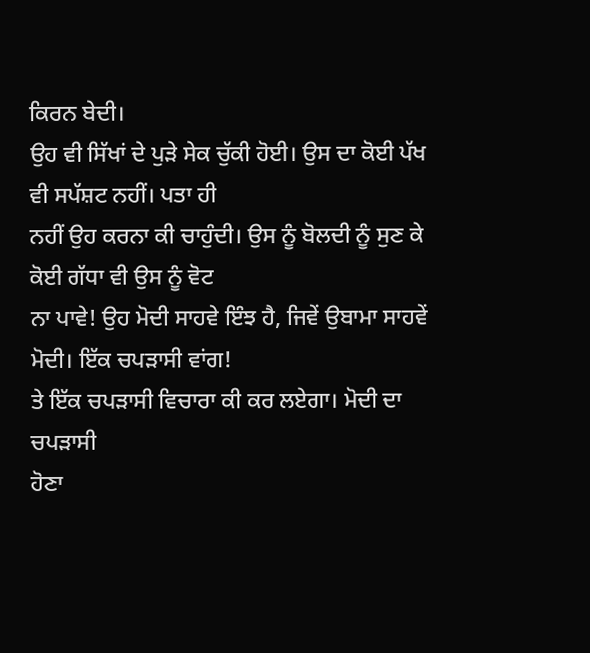ਕਿਰਨ ਬੇਦੀ।
ਉਹ ਵੀ ਸਿੱਖਾਂ ਦੇ ਪੁੜੇ ਸੇਕ ਚੁੱਕੀ ਹੋਈ। ਉਸ ਦਾ ਕੋਈ ਪੱਖ ਵੀ ਸਪੱਸ਼ਟ ਨਹੀਂ। ਪਤਾ ਹੀ
ਨਹੀਂ ਉਹ ਕਰਨਾ ਕੀ ਚਾਹੁੰਦੀ। ਉਸ ਨੂੰ ਬੋਲਦੀ ਨੂੰ ਸੁਣ ਕੇ ਕੋਈ ਗੱਧਾ ਵੀ ਉਸ ਨੂੰ ਵੋਟ
ਨਾ ਪਾਵੇ! ਉਹ ਮੋਦੀ ਸਾਹਵੇ ਇੰਝ ਹੈ, ਜਿਵੇਂ ਉਬਾਮਾ ਸਾਹਵੇਂ ਮੋਦੀ। ਇੱਕ ਚਪੜਾਸੀ ਵਾਂਗ!
ਤੇ ਇੱਕ ਚਪੜਾਸੀ ਵਿਚਾਰਾ ਕੀ ਕਰ ਲਏਗਾ। ਮੋਦੀ ਦਾ ਚਪੜਾਸੀ
ਹੋਣਾ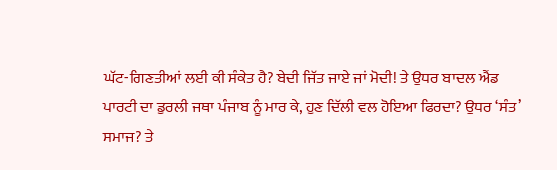ਘੱਟ-ਗਿਣਤੀਆਂ ਲਈ ਕੀ ਸੰਕੇਤ ਹੈ? ਬੇਦੀ ਜਿੱਤ ਜਾਏ ਜਾਂ ਮੋਦੀ! ਤੇ ਉਧਰ ਬਾਦਲ ਐਂਡ
ਪਾਰਟੀ ਦਾ ਡੁਰਲੀ ਜਥਾ ਪੰਜਾਬ ਨੂੰ ਮਾਰ ਕੇ, ਹੁਣ ਦਿੱਲੀ ਵਲ ਹੋਇਆ ਫਿਰਦਾ? ਉਧਰ ‘ਸੰਤ’
ਸਮਾਜ? ਤੇ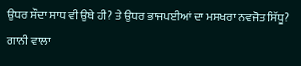ਉਧਰ ਸੌਦਾ ਸਾਧ ਵੀ ਉਥੇ ਹੀ? ਤੇ ਉਧਰ ਭਾਜਪਈਆਂ ਦਾ ਮਸਖਰਾ ਨਵਜੋਤ ਸਿੱਧੂ?
ਗਾਨੀ ਵਾਲਾ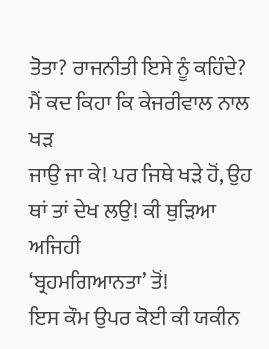ਤੋਤਾ? ਰਾਜਨੀਤੀ ਇਸੇ ਨੂੰ ਕਹਿੰਦੇ?
ਮੈਂ ਕਦ ਕਿਹਾ ਕਿ ਕੇਜਰੀਵਾਲ ਨਾਲ ਖੜ
ਜਾਉ ਜਾ ਕੇ! ਪਰ ਜਿਥੇ ਖੜੇ ਹੋਂ, ਉਹ ਥਾਂ ਤਾਂ ਦੇਖ ਲਉ! ਕੀ ਥੁੜਿਆ ਅਜਿਹੀ
‘ਬ੍ਰਹਮਗਿਆਨਤਾ’ ਤੋਂ!
ਇਸ ਕੌਮ ਉਪਰ ਕੋਈ ਕੀ ਯਕੀਨ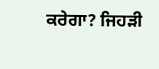ਕਰੇਗਾ? ਜਿਹੜੀ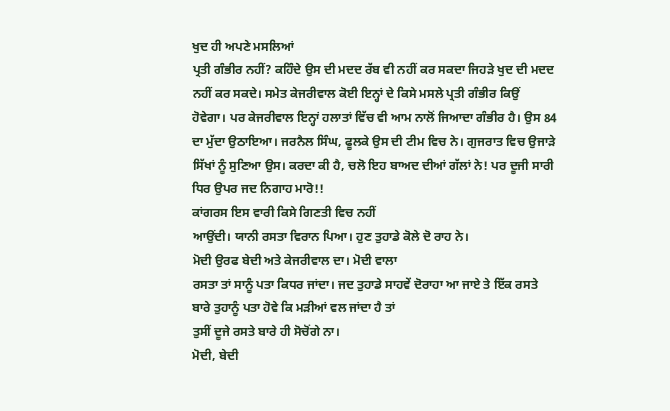ਖੁਦ ਹੀ ਅਪਣੇ ਮਸਲਿਆਂ
ਪ੍ਰਤੀ ਗੰਭੀਰ ਨਹੀਂ? ਕਹਿੰਦੇ ਉਸ ਦੀ ਮਦਦ ਰੱਬ ਵੀ ਨਹੀਂ ਕਰ ਸਕਦਾ ਜਿਹੜੇ ਖੁਦ ਦੀ ਮਦਦ
ਨਹੀਂ ਕਰ ਸਕਦੇ। ਸਮੇਤ ਕੇਜਰੀਵਾਲ ਕੋਈ ਇਨ੍ਹਾਂ ਦੇ ਕਿਸੇ ਮਸਲੇ ਪ੍ਰਤੀ ਗੰਭੀਰ ਕਿਉਂ
ਹੋਵੇਗਾ। ਪਰ ਕੇਜਰੀਵਾਲ ਇਨ੍ਹਾਂ ਹਲਾਤਾਂ ਵਿੱਚ ਵੀ ਆਮ ਨਾਲੋਂ ਜਿਆਦਾ ਗੰਭੀਰ ਹੈ। ਉਸ 84
ਦਾ ਮੁੱਦਾ ਉਠਾਇਆ। ਜਰਨੈਲ ਸਿੰਘ, ਫੂਲਕੇ ਉਸ ਦੀ ਟੀਮ ਵਿਚ ਨੇ। ਗੁਜਰਾਤ ਵਿਚ ਉਜਾੜੇ
ਸਿੱਖਾਂ ਨੂੰ ਸੁਣਿਆ ਉਸ। ਕਰਦਾ ਕੀ ਹੈ, ਚਲੋ ਇਹ ਬਾਅਦ ਦੀਆਂ ਗੱਲਾਂ ਨੇ! ਪਰ ਦੂਜੀ ਸਾਰੀ
ਧਿਰ ਉਪਰ ਜਦ ਨਿਗਾਹ ਮਾਰੋ!!
ਕਾਂਗਰਸ ਇਸ ਵਾਰੀ ਕਿਸੇ ਗਿਣਤੀ ਵਿਚ ਨਹੀਂ
ਆਉਂਦੀ। ਯਾਨੀ ਰਸਤਾ ਵਿਰਾਨ ਪਿਆ। ਹੁਣ ਤੁਹਾਡੇ ਕੋਲੇ ਦੋ ਰਾਹ ਨੇ।
ਮੋਦੀ ਉਰਫ ਬੇਦੀ ਅਤੇ ਕੇਜਰੀਵਾਲ ਦਾ। ਮੋਦੀ ਵਾਲਾ
ਰਸਤਾ ਤਾਂ ਸਾਨੂੰ ਪਤਾ ਕਿਧਰ ਜਾਂਦਾ। ਜਦ ਤੁਹਾਡੇ ਸਾਹਵੇਂ ਦੋਰਾਹਾ ਆ ਜਾਏ ਤੇ ਇੱਕ ਰਸਤੇ
ਬਾਰੇ ਤੁਹਾਨੂੰ ਪਤਾ ਹੋਵੇ ਕਿ ਮੜੀਆਂ ਵਲ ਜਾਂਦਾ ਹੈ ਤਾਂ
ਤੁਸੀਂ ਦੂਜੇ ਰਸਤੇ ਬਾਰੇ ਹੀ ਸੋਚੋਂਗੇ ਨਾ।
ਮੋਦੀ, ਬੇਦੀ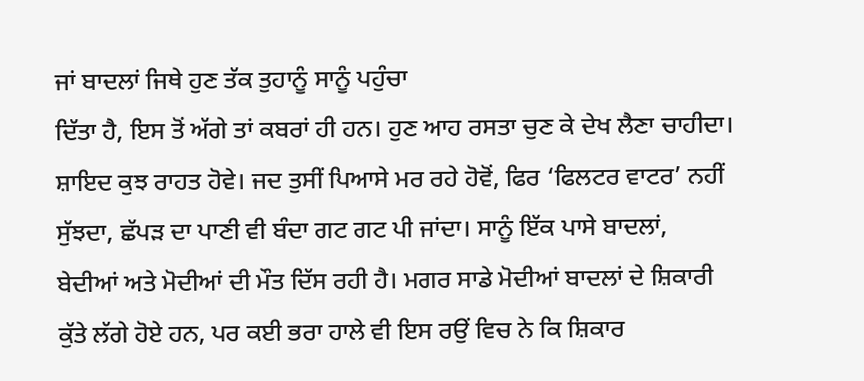ਜਾਂ ਬਾਦਲਾਂ ਜਿਥੇ ਹੁਣ ਤੱਕ ਤੁਹਾਨੂੰ ਸਾਨੂੰ ਪਹੁੰਚਾ
ਦਿੱਤਾ ਹੈ, ਇਸ ਤੋਂ ਅੱਗੇ ਤਾਂ ਕਬਰਾਂ ਹੀ ਹਨ। ਹੁਣ ਆਹ ਰਸਤਾ ਚੁਣ ਕੇ ਦੇਖ ਲੈਣਾ ਚਾਹੀਦਾ।
ਸ਼ਾਇਦ ਕੁਝ ਰਾਹਤ ਹੋਵੇ। ਜਦ ਤੁਸੀਂ ਪਿਆਸੇ ਮਰ ਰਹੇ ਹੋਵੋਂ, ਫਿਰ ‘ਫਿਲਟਰ ਵਾਟਰ’ ਨਹੀਂ
ਸੁੱਝਦਾ, ਛੱਪੜ ਦਾ ਪਾਣੀ ਵੀ ਬੰਦਾ ਗਟ ਗਟ ਪੀ ਜਾਂਦਾ। ਸਾਨੂੰ ਇੱਕ ਪਾਸੇ ਬਾਦਲਾਂ,
ਬੇਦੀਆਂ ਅਤੇ ਮੋਦੀਆਂ ਦੀ ਮੌਤ ਦਿੱਸ ਰਹੀ ਹੈ। ਮਗਰ ਸਾਡੇ ਮੋਦੀਆਂ ਬਾਦਲਾਂ ਦੇ ਸ਼ਿਕਾਰੀ
ਕੁੱਤੇ ਲੱਗੇ ਹੋਏ ਹਨ, ਪਰ ਕਈ ਭਰਾ ਹਾਲੇ ਵੀ ਇਸ ਰਉਂ ਵਿਚ ਨੇ ਕਿ ਸ਼ਿਕਾਰ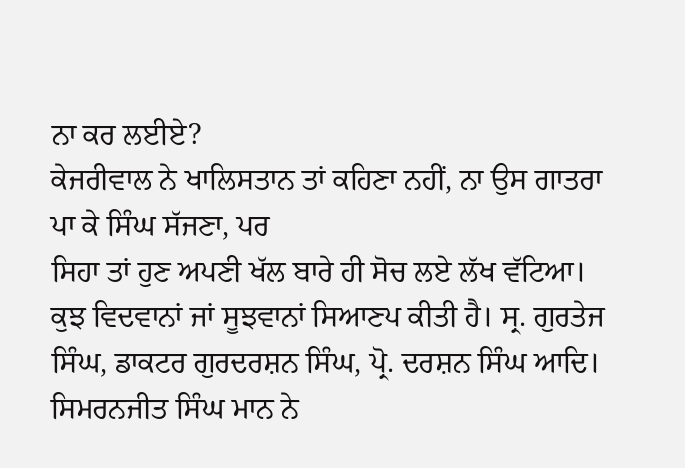ਨਾ ਕਰ ਲਈਏ?
ਕੇਜਰੀਵਾਲ ਨੇ ਖਾਲਿਸਤਾਨ ਤਾਂ ਕਹਿਣਾ ਨਹੀਂ, ਨਾ ਉਸ ਗਾਤਰਾ ਪਾ ਕੇ ਸਿੰਘ ਸੱਜਣਾ, ਪਰ
ਸਿਹਾ ਤਾਂ ਹੁਣ ਅਪਣੀ ਖੱਲ ਬਾਰੇ ਹੀ ਸੋਚ ਲਏ ਲੱਖ ਵੱਟਿਆ।
ਕੁਝ ਵਿਦਵਾਨਾਂ ਜਾਂ ਸੂਝਵਾਨਾਂ ਸਿਆਣਪ ਕੀਤੀ ਹੈ। ਸ੍ਰ. ਗੁਰਤੇਜ
ਸਿੰਘ, ਡਾਕਟਰ ਗੁਰਦਰਸ਼ਨ ਸਿੰਘ, ਪ੍ਰੋ. ਦਰਸ਼ਨ ਸਿੰਘ ਆਦਿ। ਸਿਮਰਨਜੀਤ ਸਿੰਘ ਮਾਨ ਨੇ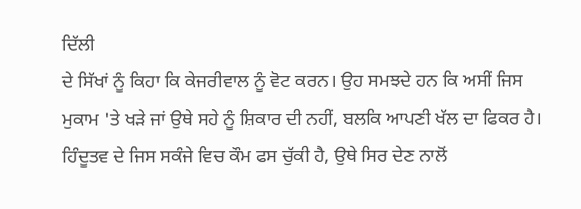ਦਿੱਲੀ
ਦੇ ਸਿੱਖਾਂ ਨੂੰ ਕਿਹਾ ਕਿ ਕੇਜਰੀਵਾਲ ਨੂੰ ਵੋਟ ਕਰਨ। ਉਹ ਸਮਝਦੇ ਹਨ ਕਿ ਅਸੀਂ ਜਿਸ
ਮੁਕਾਮ 'ਤੇ ਖੜੇ ਜਾਂ ਉਥੇ ਸਹੇ ਨੂੰ ਸ਼ਿਕਾਰ ਦੀ ਨਹੀਂ, ਬਲਕਿ ਆਪਣੀ ਖੱਲ ਦਾ ਫਿਕਰ ਹੈ।
ਹਿੰਦੂਤਵ ਦੇ ਜਿਸ ਸਕੰਜੇ ਵਿਚ ਕੌਮ ਫਸ ਚੁੱਕੀ ਹੈ, ਉਥੇ ਸਿਰ ਦੇਣ ਨਾਲੋਂ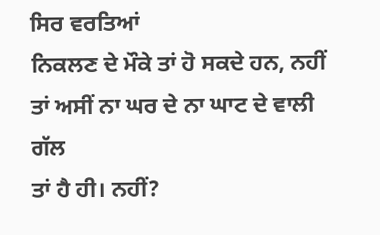ਸਿਰ ਵਰਤਿਆਂ
ਨਿਕਲਣ ਦੇ ਮੌਕੇ ਤਾਂ ਹੋ ਸਕਦੇ ਹਨ, ਨਹੀਂ ਤਾਂ ਅਸੀਂ ਨਾ ਘਰ ਦੇ ਨਾ ਘਾਟ ਦੇ ਵਾਲੀ ਗੱਲ
ਤਾਂ ਹੈ ਹੀ। ਨਹੀਂ?